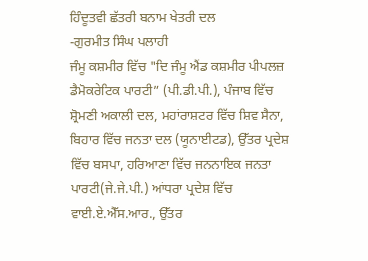ਹਿੰਦੂਤਵੀ ਛੱਤਰੀ ਬਨਾਮ ਖੇਤਰੀ ਦਲ
-ਗੁਰਮੀਤ ਸਿੰਘ ਪਲਾਹੀ
ਜੰਮੂ ਕਸ਼ਮੀਰ ਵਿੱਚ "ਦਿ ਜੰਮੂ ਐਂਡ ਕਸ਼ਮੀਰ ਪੀਪਲਜ਼ ਡੈਮੋਕਰੇਟਿਕ ਪਾਰਟੀ” (ਪੀ.ਡੀ.ਪੀ.), ਪੰਜਾਬ ਵਿੱਚ ਸ਼੍ਰੋਮਣੀ ਅਕਾਲੀ ਦਲ, ਮਹਾਂਰਾਸ਼ਟਰ ਵਿੱਚ ਸ਼ਿਵ ਸੈਨਾ, ਬਿਹਾਰ ਵਿੱਚ ਜਨਤਾ ਦਲ (ਯੂਨਾਈਟਡ), ਉੱਤਰ ਪ੍ਰਦੇਸ਼ ਵਿੱਚ ਬਸਪਾ, ਹਰਿਆਣਾ ਵਿੱਚ ਜਨਨਾਇਕ ਜਨਤਾ ਪਾਰਟੀ(ਜੇ.ਜੇ.ਪੀ.) ਆਂਧਰਾ ਪ੍ਰਦੇਸ਼ ਵਿੱਚ ਵਾਈ.ਏ.ਐੱਸ.ਆਰ., ਉੱਤਰ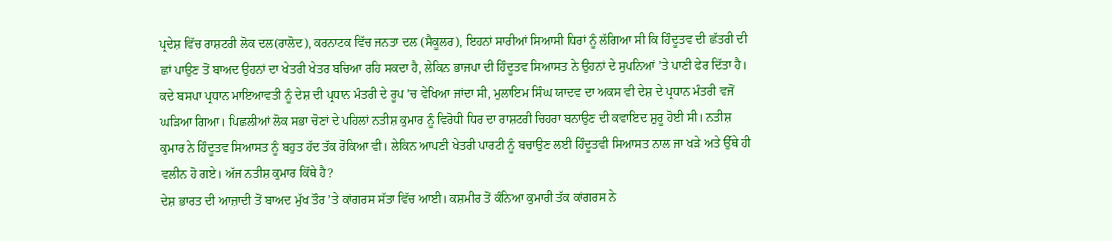ਪ੍ਰਦੇਸ਼ ਵਿੱਚ ਰਾਸ਼ਟਰੀ ਲੋਕ ਦਲ(ਰਾਲੋਦ), ਕਰਨਾਟਕ ਵਿੱਚ ਜਨਤਾ ਦਲ (ਸੈਕੂਲਰ), ਇਹਨਾਂ ਸਾਰੀਆਂ ਸਿਆਸੀ ਧਿਰਾਂ ਨੂੰ ਲੱਗਿਆ ਸੀ ਕਿ ਹਿੰਦੂਤਵ ਦੀ ਛੱਤਰੀ ਦੀ ਛਾਂ ਪਾਉਣ ਤੋਂ ਬਾਅਦ ਉਹਨਾਂ ਦਾ ਖੇਤਰੀ ਖੇਤਰ ਬਚਿਆ ਰਹਿ ਸਕਦਾ ਹੈ, ਲੇਕਿਨ ਭਾਜਪਾ ਦੀ ਹਿੰਦੂਤਵ ਸਿਆਸਤ ਨੇ ਉਹਨਾਂ ਦੇ ਸੁਪਨਿਆਂ ’ਤੇ ਪਾਣੀ ਫੇਰ ਦਿੱਤਾ ਹੈ।
ਕਦੇ ਬਸਪਾ ਪ੍ਰਧਾਨ ਮਾਇਆਵਤੀ ਨੂੰ ਦੇਸ਼ ਦੀ ਪ੍ਰਧਾਨ ਮੰਤਰੀ ਦੇ ਰੂਪ ’ਚ ਵੇਖਿਆ ਜਾਂਦਾ ਸੀ, ਮੁਲਾਇਮ ਸਿੰਘ ਯਾਦਵ ਦਾ ਅਕਸ ਵੀ ਦੇਸ਼ ਦੇ ਪ੍ਰਧਾਨ ਮੰਤਰੀ ਵਜੋਂ ਘੜਿਆ ਗਿਆ। ਪਿਛਲੀਆਂ ਲੋਕ ਸਭਾ ਚੋਣਾਂ ਦੇ ਪਹਿਲਾਂ ਨਤੀਸ਼ ਕੁਮਾਰ ਨੂੰ ਵਿਰੋਧੀ ਧਿਰ ਦਾ ਰਾਸ਼ਟਰੀ ਚਿਹਰਾ ਬਨਾਉਣ ਦੀ ਕਵਾਇਦ ਸ਼ੁਰੂ ਹੋਈ ਸੀ। ਨਤੀਸ਼ ਕੁਮਾਰ ਨੇ ਹਿੰਦੂਤਵ ਸਿਆਸਤ ਨੂੰ ਬਹੁਤ ਹੱਦ ਤੱਕ ਰੋਕਿਆ ਵੀ। ਲੇਕਿਨ ਆਪਣੀ ਖੇਤਰੀ ਪਾਰਟੀ ਨੂੰ ਬਚਾਉਣ ਲਈ ਹਿੰਦੂਤਵੀ ਸਿਆਸਤ ਨਾਲ ਜਾ ਖੜੇ ਅਤੇ ਉੱਥੇ ਹੀ ਵਲੀਨ ਹੋ ਗਏ। ਅੱਜ ਨਤੀਸ਼ ਕੁਮਾਰ ਕਿੱਥੇ ਹੈ?
ਦੇਸ਼ ਭਾਰਤ ਦੀ ਆਜ਼ਾਦੀ ਤੋਂ ਬਾਅਦ ਮੁੱਖ ਤੌਰ ’ਤੇ ਕਾਂਗਰਸ ਸੱਤਾ ਵਿੱਚ ਆਈ। ਕਸ਼ਮੀਰ ਤੋਂ ਕੰਨਿਆ ਕੁਮਾਰੀ ਤੱਕ ਕਾਂਗਰਸ ਨੇ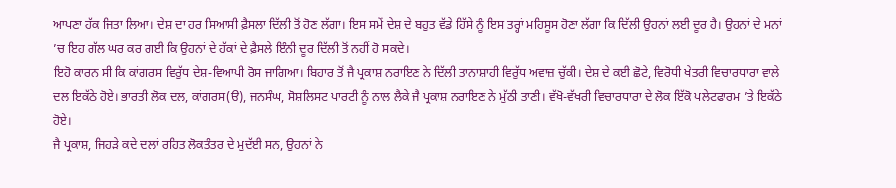ਆਪਣਾ ਹੱਕ ਜਿਤਾ ਲਿਆ। ਦੇਸ਼ ਦਾ ਹਰ ਸਿਆਸੀ ਫ਼ੈਸਲਾ ਦਿੱਲੀ ਤੋਂ ਹੋਣ ਲੱਗਾ। ਇਸ ਸਮੇਂ ਦੇਸ਼ ਦੇ ਬਹੁਤ ਵੱਡੇ ਹਿੱਸੇ ਨੂੰ ਇਸ ਤਰ੍ਹਾਂ ਮਹਿਸੂਸ ਹੋਣਾ ਲੱਗਾ ਕਿ ਦਿੱਲੀ ਉਹਨਾਂ ਲਈ ਦੂਰ ਹੈ। ਉਹਨਾਂ ਦੇ ਮਨਾਂ ’ਚ ਇਹ ਗੱਲ ਘਰ ਕਰ ਗਈ ਕਿ ਉਹਨਾਂ ਦੇ ਹੱਕਾਂ ਦੇ ਫ਼ੈਸਲੇ ਇੰਨੀ ਦੂਰ ਦਿੱਲੀ ਤੋਂ ਨਹੀਂ ਹੋ ਸਕਦੇ।
ਇਹੋ ਕਾਰਨ ਸੀ ਕਿ ਕਾਂਗਰਸ ਵਿਰੁੱਧ ਦੇਸ਼-ਵਿਆਪੀ ਰੋਸ ਜਾਗਿਆ। ਬਿਹਾਰ ਤੋਂ ਜੈ ਪ੍ਰਕਾਸ਼ ਨਰਾਇਣ ਨੇ ਦਿੱਲੀ ਤਾਨਾਸ਼ਾਹੀ ਵਿਰੁੱਧ ਅਵਾਜ਼ ਚੁੱਕੀ। ਦੇਸ਼ ਦੇ ਕਈ ਛੋਟੇ, ਵਿਰੋਧੀ ਖੇਤਰੀ ਵਿਚਾਰਧਾਰਾ ਵਾਲੇ ਦਲ ਇਕੱਠੇ ਹੋਏ। ਭਾਰਤੀ ਲੋਕ ਦਲ, ਕਾਂਗਰਸ(ੳ), ਜਨਸੰਘ, ਸੋਸ਼ਲਿਸਟ ਪਾਰਟੀ ਨੂੰ ਨਾਲ ਲੈਕੇ ਜੈ ਪ੍ਰਕਾਸ਼ ਨਰਾਇਣ ਨੇ ਮੁੱਠੀ ਤਾਣੀ। ਵੱਖੋ-ਵੱਖਰੀ ਵਿਚਾਰਧਾਰਾ ਦੇ ਲੋਕ ਇੱਕੋ ਪਲੇਟਫਾਰਮ ’ਤੇ ਇਕੱਠੇ ਹੋਏ।
ਜੈ ਪ੍ਰਕਾਸ਼, ਜਿਹੜੇ ਕਦੇ ਦਲਾਂ ਰਹਿਤ ਲੋਕਤੰਤਰ ਦੇ ਮੁਦੱਈ ਸਨ, ਉਹਨਾਂ ਨੇ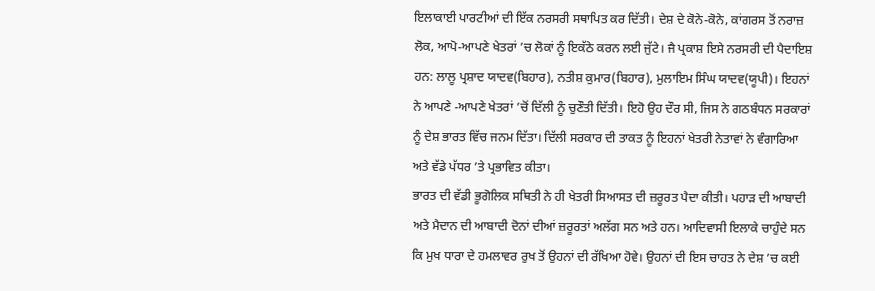ਇਲਾਕਾਈ ਪਾਰਟੀਆਂ ਦੀ ਇੱਕ ਨਰਸਰੀ ਸਥਾਪਿਤ ਕਰ ਦਿੱਤੀ। ਦੇਸ਼ ਦੇ ਕੋਨੇ-ਕੋਨੇ, ਕਾਂਗਰਸ ਤੋਂ ਨਰਾਜ਼ ਲੋਕ, ਆਪੋ-ਆਪਣੇ ਖੇਤਰਾਂ ’ਚ ਲੋਕਾਂ ਨੂੰ ਇਕੱਠੇ ਕਰਨ ਲਈ ਜੁੱਟੇ। ਜੈ ਪ੍ਰਕਾਸ਼ ਇਸੇ ਨਰਸਰੀ ਦੀ ਪੈਦਾਇਸ਼ ਹਨ: ਲਾਲੂ ਪ੍ਰਸ਼ਾਦ ਯਾਦਵ(ਬਿਹਾਰ), ਨਤੀਸ਼ ਕੁਮਾਰ(ਬਿਹਾਰ), ਮੁਲਾਇਮ ਸਿੰਘ ਯਾਦਵ(ਯੂਪੀ)। ਇਹਨਾਂ ਨੇ ਆਪਣੇ -ਆਪਣੇ ਖੇਤਰਾਂ ’ਚੋਂ ਦਿੱਲੀ ਨੂੰ ਚੁਣੌਤੀ ਦਿੱਤੀ। ਇਹੋ ਉਹ ਦੌਰ ਸੀ, ਜਿਸ ਨੇ ਗਠਬੰਧਨ ਸਰਕਾਰਾਂ ਨੂੰ ਦੇਸ਼ ਭਾਰਤ ਵਿੱਚ ਜਨਮ ਦਿੱਤਾ। ਦਿੱਲੀ ਸਰਕਾਰ ਦੀ ਤਾਕਤ ਨੂੰ ਇਹਨਾਂ ਖੇਤਰੀ ਨੇਤਾਵਾਂ ਨੇ ਵੰਗਾਰਿਆ ਅਤੇ ਵੱਡੇ ਪੱਧਰ ’ਤੇ ਪ੍ਰਭਾਵਿਤ ਕੀਤਾ।
ਭਾਰਤ ਦੀ ਵੱਡੀ ਭੂਗੋਲਿਕ ਸਥਿਤੀ ਨੇ ਹੀ ਖੇਤਰੀ ਸਿਆਸਤ ਦੀ ਜ਼ਰੂਰਤ ਪੈਦਾ ਕੀਤੀ। ਪਹਾੜ ਦੀ ਆਬਾਦੀ ਅਤੇ ਮੈਦਾਨ ਦੀ ਆਬਾਦੀ ਦੋਨਾਂ ਦੀਆਂ ਜ਼ਰੂਰਤਾਂ ਅਲੱਗ ਸਨ ਅਤੇ ਹਨ। ਆਦਿਵਾਸੀ ਇਲਾਕੇ ਚਾਹੁੰਦੇ ਸਨ ਕਿ ਮੁਖ ਧਾਰਾ ਦੇ ਹਮਲਾਵਰ ਰੁਖ ਤੋਂ ਉਹਨਾਂ ਦੀ ਰੱਖਿਆ ਹੋਵੇ। ਉਹਨਾਂ ਦੀ ਇਸ ਚਾਹਤ ਨੇ ਦੇਸ਼ ’ਚ ਕਈ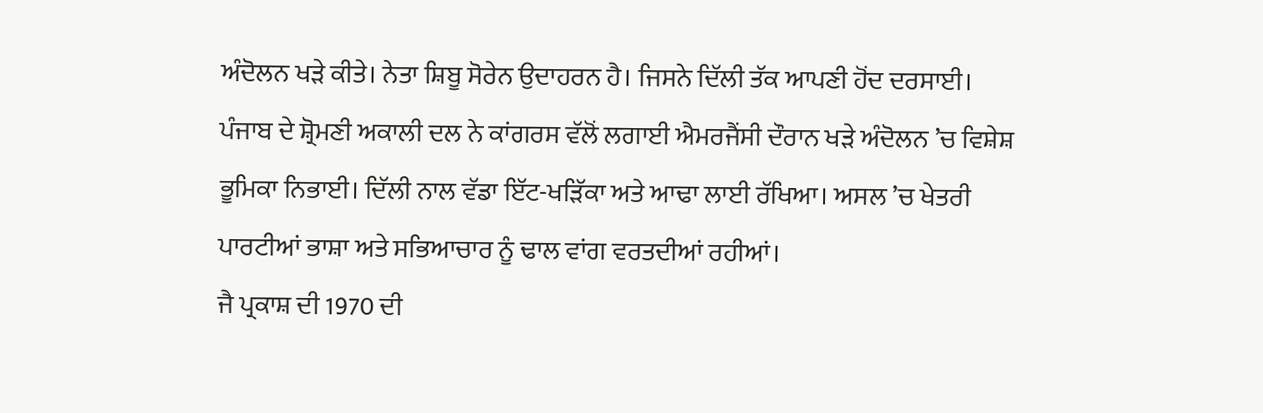ਅੰਦੋਲਨ ਖੜੇ ਕੀਤੇ। ਨੇਤਾ ਸ਼ਿਬੂ ਸੋਰੇਨ ਉਦਾਹਰਨ ਹੈ। ਜਿਸਨੇ ਦਿੱਲੀ ਤੱਕ ਆਪਣੀ ਹੋਂਦ ਦਰਸਾਈ। ਪੰਜਾਬ ਦੇ ਸ਼੍ਰੋਮਣੀ ਅਕਾਲੀ ਦਲ ਨੇ ਕਾਂਗਰਸ ਵੱਲੋਂ ਲਗਾਈ ਐਮਰਜੈਂਸੀ ਦੌਰਾਨ ਖੜੇ ਅੰਦੋਲਨ ’ਚ ਵਿਸ਼ੇਸ਼ ਭੂਮਿਕਾ ਨਿਭਾਈ। ਦਿੱਲੀ ਨਾਲ ਵੱਡਾ ਇੱਟ-ਖੜਿੱਕਾ ਅਤੇ ਆਢਾ ਲਾਈ ਰੱਖਿਆ। ਅਸਲ ’ਚ ਖੇਤਰੀ ਪਾਰਟੀਆਂ ਭਾਸ਼ਾ ਅਤੇ ਸਭਿਆਚਾਰ ਨੂੰ ਢਾਲ ਵਾਂਗ ਵਰਤਦੀਆਂ ਰਹੀਆਂ।
ਜੈ ਪ੍ਰਕਾਸ਼ ਦੀ 1970 ਦੀ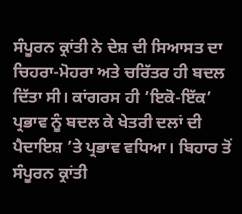ਸੰਪੂਰਨ ਕ੍ਰਾਂਤੀ ਨੇ ਦੇਸ਼ ਦੀ ਸਿਆਸਤ ਦਾ ਚਿਹਰਾ-ਮੋਹਰਾ ਅਤੇ ਚਰਿੱਤਰ ਹੀ ਬਦਲ ਦਿੱਤਾ ਸੀ। ਕਾਂਗਰਸ ਹੀ ’ਇਕੋ-ਇੱਕ’ ਪ੍ਰਭਾਵ ਨੂੰ ਬਦਲ ਕੇ ਖੇਤਰੀ ਦਲਾਂ ਦੀ ਪੈਦਾਇਸ਼ ’ਤੇ ਪ੍ਰਭਾਵ ਵਧਿਆ। ਬਿਹਾਰ ਤੋਂ ਸੰਪੂਰਨ ਕ੍ਰਾਂਤੀ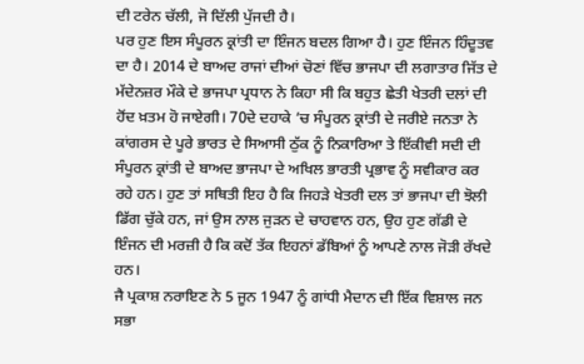ਦੀ ਟਰੇਨ ਚੱਲੀ, ਜੋ ਦਿੱਲੀ ਪੁੱਜਦੀ ਹੈ।
ਪਰ ਹੁਣ ਇਸ ਸੰਪੂਰਨ ਕ੍ਰਾਂਤੀ ਦਾ ਇੰਜਨ ਬਦਲ ਗਿਆ ਹੈ। ਹੁਣ ਇੰਜਨ ਹਿੰਦੂਤਵ ਦਾ ਹੈ। 2014 ਦੇ ਬਾਅਦ ਰਾਜਾਂ ਦੀਆਂ ਚੋਣਾਂ ਵਿੱਚ ਭਾਜਪਾ ਦੀ ਲਗਾਤਾਰ ਜਿੱਤ ਦੇ ਮੱਦੇਨਜ਼ਰ ਮੌਕੇ ਦੇ ਭਾਜਪਾ ਪ੍ਰਧਾਨ ਨੇ ਕਿਹਾ ਸੀ ਕਿ ਬਹੁਤ ਛੇਤੀ ਖੇਤਰੀ ਦਲਾਂ ਦੀ ਹੋਂਦ ਖ਼ਤਮ ਹੋ ਜਾਏਗੀ। 70ਦੇ ਦਹਾਕੇ ’ਚ ਸੰਪੂਰਨ ਕ੍ਰਾਂਤੀ ਦੇ ਜਰੀਏ ਜਨਤਾ ਨੇ ਕਾਂਗਰਸ ਦੇ ਪੂਰੇ ਭਾਰਤ ਦੇ ਸਿਆਸੀ ਠੁੱਕ ਨੂੰ ਨਿਕਾਰਿਆ ਤੇ ਇੱਕੀਵੀ ਸਦੀ ਦੀ ਸੰਪੂਰਨ ਕ੍ਰਾਂਤੀ ਦੇ ਬਾਅਦ ਭਾਜਪਾ ਦੇ ਅਖਿਲ ਭਾਰਤੀ ਪ੍ਰਭਾਵ ਨੂੰ ਸਵੀਕਾਰ ਕਰ ਰਹੇ ਹਨ। ਹੁਣ ਤਾਂ ਸਥਿਤੀ ਇਹ ਹੈ ਕਿ ਜਿਹੜੇ ਖੇਤਰੀ ਦਲ ਤਾਂ ਭਾਜਪਾ ਦੀ ਝੋਲੀ ਡਿੱਗ ਚੁੱਕੇ ਹਨ, ਜਾਂ ਉਸ ਨਾਲ ਜੁੜਨ ਦੇ ਚਾਹਵਾਨ ਹਨ, ਉਹ ਹੁਣ ਗੱਡੀ ਦੇ ਇੰਜਨ ਦੀ ਮਰਜ਼ੀ ਹੈ ਕਿ ਕਦੋਂ ਤੱਕ ਇਹਨਾਂ ਡੱਬਿਆਂ ਨੂੰ ਆਪਣੇ ਨਾਲ ਜੋੜੀ ਰੱਖਦੇ ਹਨ।
ਜੈ ਪ੍ਰਕਾਸ਼ ਨਰਾਇਣ ਨੇ 5 ਜੂਨ 1947 ਨੂੰ ਗਾਂਧੀ ਮੈਦਾਨ ਦੀ ਇੱਕ ਵਿਸ਼ਾਲ ਜਨ ਸਭਾ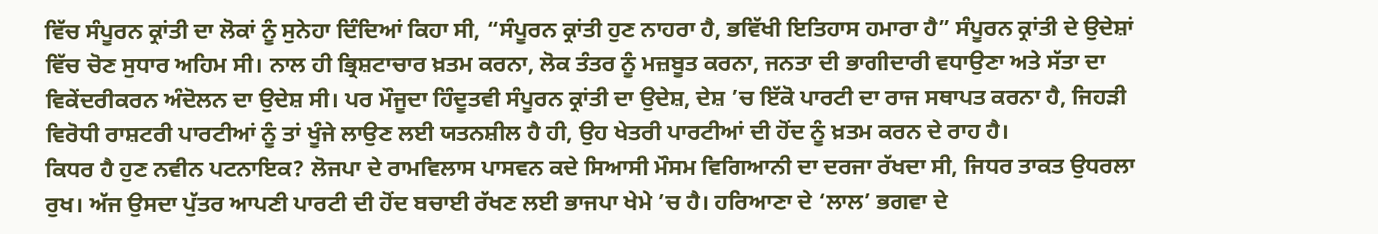ਵਿੱਚ ਸੰਪੂਰਨ ਕ੍ਰਾਂਤੀ ਦਾ ਲੋਕਾਂ ਨੂੰ ਸੁਨੇਹਾ ਦਿੰਦਿਆਂ ਕਿਹਾ ਸੀ, “ਸੰਪੂਰਨ ਕ੍ਰਾਂਤੀ ਹੁਣ ਨਾਹਰਾ ਹੈ, ਭਵਿੱਖੀ ਇਤਿਹਾਸ ਹਮਾਰਾ ਹੈ” ਸੰਪੂਰਨ ਕ੍ਰਾਂਤੀ ਦੇ ਉਦੇਸ਼ਾਂ ਵਿੱਚ ਚੋਣ ਸੁਧਾਰ ਅਹਿਮ ਸੀ। ਨਾਲ ਹੀ ਭ੍ਰਿਸ਼ਟਾਚਾਰ ਖ਼ਤਮ ਕਰਨਾ, ਲੋਕ ਤੰਤਰ ਨੂੰ ਮਜ਼ਬੂਤ ਕਰਨਾ, ਜਨਤਾ ਦੀ ਭਾਗੀਦਾਰੀ ਵਧਾਉਣਾ ਅਤੇ ਸੱਤਾ ਦਾ ਵਿਕੇਂਦਰੀਕਰਨ ਅੰਦੋਲਨ ਦਾ ਉਦੇਸ਼ ਸੀ। ਪਰ ਮੌਜੂਦਾ ਹਿੰਦੂਤਵੀ ਸੰਪੂਰਨ ਕ੍ਰਾਂਤੀ ਦਾ ਉਦੇਸ਼, ਦੇਸ਼ ’ਚ ਇੱਕੋ ਪਾਰਟੀ ਦਾ ਰਾਜ ਸਥਾਪਤ ਕਰਨਾ ਹੈ, ਜਿਹੜੀ ਵਿਰੋਧੀ ਰਾਸ਼ਟਰੀ ਪਾਰਟੀਆਂ ਨੂੰ ਤਾਂ ਖੂੰਜੇ ਲਾਉਣ ਲਈ ਯਤਨਸ਼ੀਲ ਹੈ ਹੀ, ਉਹ ਖੇਤਰੀ ਪਾਰਟੀਆਂ ਦੀ ਹੋਂਦ ਨੂੰ ਖ਼ਤਮ ਕਰਨ ਦੇ ਰਾਹ ਹੈ।
ਕਿਧਰ ਹੈ ਹੁਣ ਨਵੀਨ ਪਟਨਾਇਕ? ਲੋਜਪਾ ਦੇ ਰਾਮਵਿਲਾਸ ਪਾਸਵਨ ਕਦੇ ਸਿਆਸੀ ਮੌਸਮ ਵਿਗਿਆਨੀ ਦਾ ਦਰਜਾ ਰੱਖਦਾ ਸੀ, ਜਿਧਰ ਤਾਕਤ ਉਧਰਲਾ ਰੁਖ। ਅੱਜ ਉਸਦਾ ਪੁੱਤਰ ਆਪਣੀ ਪਾਰਟੀ ਦੀ ਹੋਂਦ ਬਚਾਈ ਰੱਖਣ ਲਈ ਭਾਜਪਾ ਖੇਮੇ ’ਚ ਹੈ। ਹਰਿਆਣਾ ਦੇ ‘ਲਾਲ’ ਭਗਵਾ ਦੇ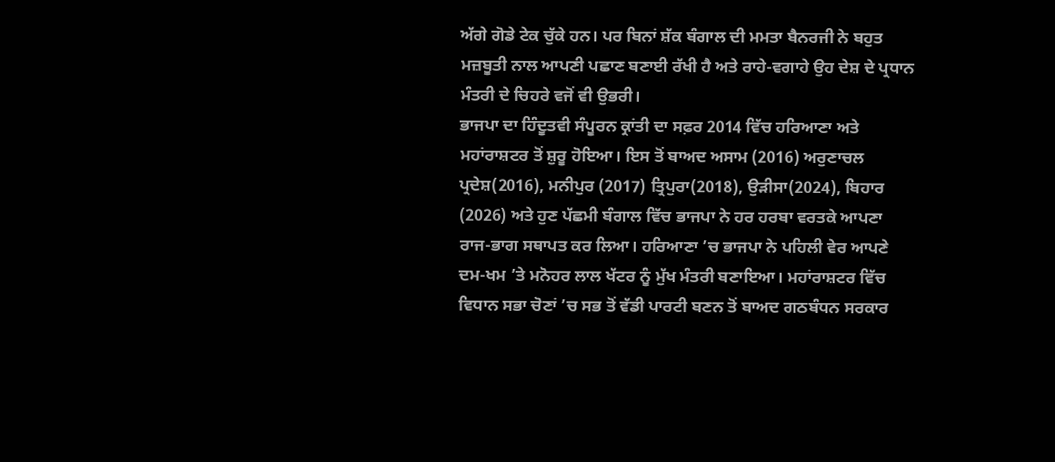ਅੱਗੇ ਗੋਡੇ ਟੇਕ ਚੁੱਕੇ ਹਨ। ਪਰ ਬਿਨਾਂ ਸ਼ੱਕ ਬੰਗਾਲ ਦੀ ਮਮਤਾ ਬੈਨਰਜੀ ਨੇ ਬਹੁਤ ਮਜ਼ਬੂਤੀ ਨਾਲ ਆਪਣੀ ਪਛਾਣ ਬਣਾਈ ਰੱਖੀ ਹੈ ਅਤੇ ਰਾਹੇ-ਵਗਾਹੇ ਉਹ ਦੇਸ਼ ਦੇ ਪ੍ਰਧਾਨ ਮੰਤਰੀ ਦੇ ਚਿਹਰੇ ਵਜੋਂ ਵੀ ਉਭਰੀ।
ਭਾਜਪਾ ਦਾ ਹਿੰਦੂਤਵੀ ਸੰਪੂਰਨ ਕ੍ਰਾਂਤੀ ਦਾ ਸਫ਼ਰ 2014 ਵਿੱਚ ਹਰਿਆਣਾ ਅਤੇ ਮਹਾਂਰਾਸ਼ਟਰ ਤੋਂ ਸ਼ੁਰੂ ਹੋਇਆ। ਇਸ ਤੋਂ ਬਾਅਦ ਅਸਾਮ (2016) ਅਰੁਣਾਚਲ ਪ੍ਰਦੇਸ਼(2016), ਮਨੀਪੁਰ (2017) ਤ੍ਰਿਪੁਰਾ(2018), ਉੜੀਸਾ(2024), ਬਿਹਾਰ (2026) ਅਤੇ ਹੁਣ ਪੱਛਮੀ ਬੰਗਾਲ ਵਿੱਚ ਭਾਜਪਾ ਨੇ ਹਰ ਹਰਬਾ ਵਰਤਕੇ ਆਪਣਾ ਰਾਜ-ਭਾਗ ਸਥਾਪਤ ਕਰ ਲਿਆ। ਹਰਿਆਣਾ ’ਚ ਭਾਜਪਾ ਨੇ ਪਹਿਲੀ ਵੇਰ ਆਪਣੇ ਦਮ-ਖਮ ’ਤੇ ਮਨੋਹਰ ਲਾਲ ਖੱਟਰ ਨੂੰ ਮੁੱਖ ਮੰਤਰੀ ਬਣਾਇਆ। ਮਹਾਂਰਾਸ਼ਟਰ ਵਿੱਚ ਵਿਧਾਨ ਸਭਾ ਚੋਣਾਂ ’ਚ ਸਭ ਤੋਂ ਵੱਡੀ ਪਾਰਟੀ ਬਣਨ ਤੋਂ ਬਾਅਦ ਗਠਬੰਧਨ ਸਰਕਾਰ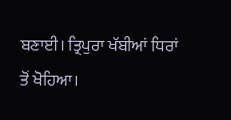ਬਣਾਈ। ਤ੍ਰਿਪੁਰਾ ਖੱਬੀਆਂ ਧਿਰਾਂ ਤੋਂ ਖੋਹਿਆ।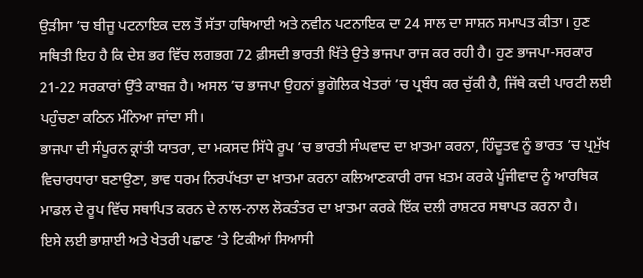ਉੜੀਸਾ ’ਚ ਬੀਜੂ ਪਟਨਾਇਕ ਦਲ ਤੋਂ ਸੱਤਾ ਹਥਿਆਈ ਅਤੇ ਨਵੀਨ ਪਟਨਾਇਕ ਦਾ 24 ਸਾਲ ਦਾ ਸਾਸ਼ਨ ਸਮਾਪਤ ਕੀਤਾ। ਹੁਣ ਸਥਿਤੀ ਇਹ ਹੈ ਕਿ ਦੇਸ਼ ਭਰ ਵਿੱਚ ਲਗਭਗ 72 ਫ਼ੀਸਦੀ ਭਾਰਤੀ ਖਿੱਤੇ ਉਤੇ ਭਾਜਪਾ ਰਾਜ ਕਰ ਰਹੀ ਹੈ। ਹੁਣ ਭਾਜਪਾ-ਸਰਕਾਰ 21-22 ਸਰਕਾਰਾਂ ਉੱਤੇ ਕਾਬਜ਼ ਹੈ। ਅਸਲ ’ਚ ਭਾਜਪਾ ਉਹਨਾਂ ਭੂਗੋਲਿਕ ਖੇਤਰਾਂ ’ਚ ਪ੍ਰਬੰਧ ਕਰ ਚੁੱਕੀ ਹੈ, ਜਿੱਥੇ ਕਦੀ ਪਾਰਟੀ ਲਈ ਪਹੁੰਚਣਾ ਕਠਿਨ ਮੰਨਿਆ ਜਾਂਦਾ ਸੀ।
ਭਾਜਪਾ ਦੀ ਸੰਪੂਰਨ ਕ੍ਰਾਂਤੀ ਯਾਤਰਾ, ਦਾ ਮਕਸਦ ਸਿੱਧੇ ਰੂਪ ’ਚ ਭਾਰਤੀ ਸੰਘਵਾਦ ਦਾ ਖ਼ਾਤਮਾ ਕਰਨਾ, ਹਿੰਦੂਤਵ ਨੂੰ ਭਾਰਤ ’ਚ ਪ੍ਰਮੁੱਖ ਵਿਚਾਰਧਾਰਾ ਬਣਾਉਣਾ, ਭਾਵ ਧਰਮ ਨਿਰਪੱਖਤਾ ਦਾ ਖ਼ਾਤਮਾ ਕਰਨਾ ਕਲਿਆਣਕਾਰੀ ਰਾਜ ਖ਼ਤਮ ਕਰਕੇ ਪੂੰਜੀਵਾਦ ਨੂੰ ਆਰਥਿਕ ਮਾਡਲ ਦੇ ਰੂਪ ਵਿੱਚ ਸਥਾਪਿਤ ਕਰਨ ਦੇ ਨਾਲ-ਨਾਲ ਲੋਕਤੰਤਰ ਦਾ ਖ਼ਾਤਮਾ ਕਰਕੇ ਇੱਕ ਦਲੀ ਰਾਸ਼ਟਰ ਸਥਾਪਤ ਕਰਨਾ ਹੈ।
ਇਸੇ ਲਈ ਭਾਸ਼ਾਈ ਅਤੇ ਖੇਤਰੀ ਪਛਾਣ ’ਤੇ ਟਿਕੀਆਂ ਸਿਆਸੀ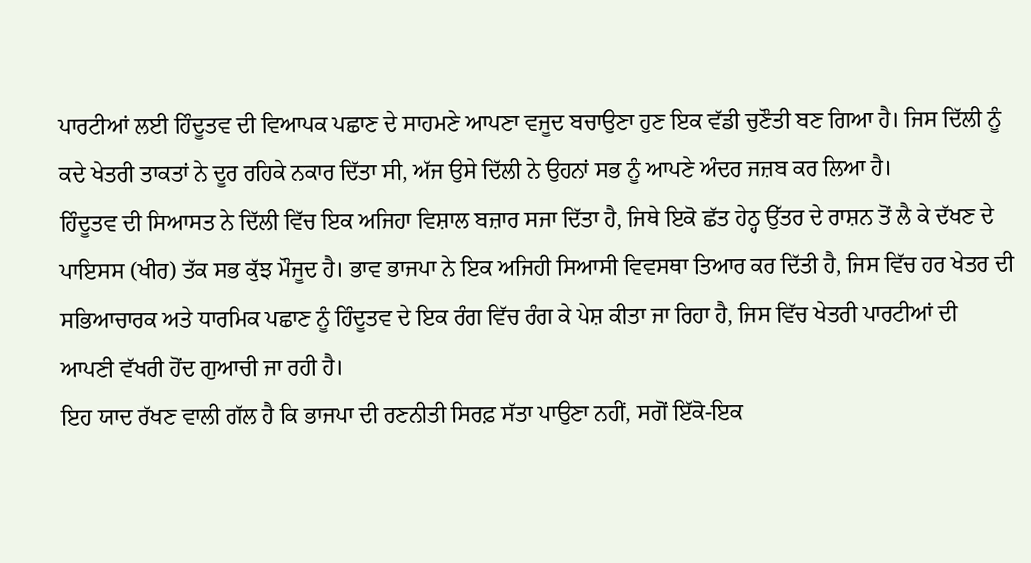ਪਾਰਟੀਆਂ ਲਈ ਹਿੰਦੂਤਵ ਦੀ ਵਿਆਪਕ ਪਛਾਣ ਦੇ ਸਾਹਮਣੇ ਆਪਣਾ ਵਜੂਦ ਬਚਾਉਣਾ ਹੁਣ ਇਕ ਵੱਡੀ ਚੁਣੌਤੀ ਬਣ ਗਿਆ ਹੈ। ਜਿਸ ਦਿੱਲੀ ਨੂੰ ਕਦੇ ਖੇਤਰੀ ਤਾਕਤਾਂ ਨੇ ਦੂਰ ਰਹਿਕੇ ਨਕਾਰ ਦਿੱਤਾ ਸੀ, ਅੱਜ ਉਸੇ ਦਿੱਲੀ ਨੇ ਉਹਨਾਂ ਸਭ ਨੂੰ ਆਪਣੇ ਅੰਦਰ ਜਜ਼ਬ ਕਰ ਲਿਆ ਹੈ।
ਹਿੰਦੂਤਵ ਦੀ ਸਿਆਸਤ ਨੇ ਦਿੱਲੀ ਵਿੱਚ ਇਕ ਅਜਿਹਾ ਵਿਸ਼ਾਲ ਬਜ਼ਾਰ ਸਜਾ ਦਿੱਤਾ ਹੈ, ਜਿਥੇ ਇਕੋ ਛੱਤ ਹੇਠ੍ਹ ਉੱਤਰ ਦੇ ਰਾਸ਼ਨ ਤੋਂ ਲੈ ਕੇ ਦੱਖਣ ਦੇ ਪਾਇਸਸ (ਖੀਰ) ਤੱਕ ਸਭ ਕੁੱਝ ਮੌਜੂਦ ਹੈ। ਭਾਵ ਭਾਜਪਾ ਨੇ ਇਕ ਅਜਿਹੀ ਸਿਆਸੀ ਵਿਵਸਥਾ ਤਿਆਰ ਕਰ ਦਿੱਤੀ ਹੈ, ਜਿਸ ਵਿੱਚ ਹਰ ਖੇਤਰ ਦੀ ਸਭਿਆਚਾਰਕ ਅਤੇ ਧਾਰਮਿਕ ਪਛਾਣ ਨੂੰ ਹਿੰਦੂਤਵ ਦੇ ਇਕ ਰੰਗ ਵਿੱਚ ਰੰਗ ਕੇ ਪੇਸ਼ ਕੀਤਾ ਜਾ ਰਿਹਾ ਹੈ, ਜਿਸ ਵਿੱਚ ਖੇਤਰੀ ਪਾਰਟੀਆਂ ਦੀ ਆਪਣੀ ਵੱਖਰੀ ਹੋਂਦ ਗੁਆਚੀ ਜਾ ਰਹੀ ਹੈ।
ਇਹ ਯਾਦ ਰੱਖਣ ਵਾਲੀ ਗੱਲ ਹੈ ਕਿ ਭਾਜਪਾ ਦੀ ਰਣਨੀਤੀ ਸਿਰਫ਼ ਸੱਤਾ ਪਾਉਣਾ ਨਹੀਂ, ਸਗੋਂ ਇੱਕੋ-ਇਕ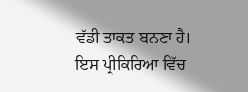ਵੱਡੀ ਤਾਕਤ ਬਨਣਾ ਹੈ। ਇਸ ਪ੍ਰੀਕਿਰਿਆ ਵਿੱਚ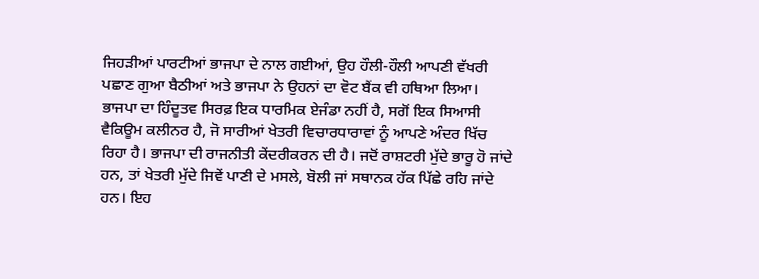ਜਿਹੜੀਆਂ ਪਾਰਟੀਆਂ ਭਾਜਪਾ ਦੇ ਨਾਲ ਗਈਆਂ, ਉਹ ਹੌਲੀ-ਹੌਲੀ ਆਪਣੀ ਵੱਖਰੀ ਪਛਾਣ ਗੁਆ ਬੈਠੀਆਂ ਅਤੇ ਭਾਜਪਾ ਨੇ ਉਹਨਾਂ ਦਾ ਵੋਟ ਬੈਂਕ ਵੀ ਹਥਿਆ ਲਿਆ। ਭਾਜਪਾ ਦਾ ਹਿੰਦੂਤਵ ਸਿਰਫ਼ ਇਕ ਧਾਰਮਿਕ ਏਜੰਡਾ ਨਹੀਂ ਹੈ, ਸਗੋਂ ਇਕ ਸਿਆਸੀ ਵੈਕਿਊਮ ਕਲੀਨਰ ਹੈ, ਜੋ ਸਾਰੀਆਂ ਖੇਤਰੀ ਵਿਚਾਰਧਾਰਾਵਾਂ ਨੂੰ ਆਪਣੇ ਅੰਦਰ ਖਿੱਚ ਰਿਹਾ ਹੈ। ਭਾਜਪਾ ਦੀ ਰਾਜਨੀਤੀ ਕੇਂਦਰੀਕਰਨ ਦੀ ਹੈ। ਜਦੋਂ ਰਾਸ਼ਟਰੀ ਮੁੱਦੇ ਭਾਰੂ ਹੋ ਜਾਂਦੇ ਹਨ, ਤਾਂ ਖੇਤਰੀ ਮੁੱਦੇ ਜਿਵੇਂ ਪਾਣੀ ਦੇ ਮਸਲੇ, ਬੋਲੀ ਜਾਂ ਸਥਾਨਕ ਹੱਕ ਪਿੱਛੇ ਰਹਿ ਜਾਂਦੇ ਹਨ। ਇਹ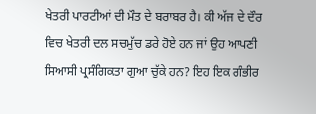ਖੇਤਰੀ ਪਾਰਟੀਆਂ ਦੀ ਮੌਤ ਦੇ ਬਰਾਬਰ ਹੈ। ਕੀ ਅੱਜ ਦੇ ਦੌਰ ਵਿਚ ਖੇਤਰੀ ਦਲ ਸਚਮੁੱਚ ਡਰੇ ਹੋਏ ਹਨ ਜਾਂ ਉਹ ਆਪਣੀ ਸਿਆਸੀ ਪ੍ਰਸੰਗਿਕਤਾ ਗੁਆ ਚੁੱਕੇ ਹਨ? ਇਹ ਇਕ ਗੰਭੀਰ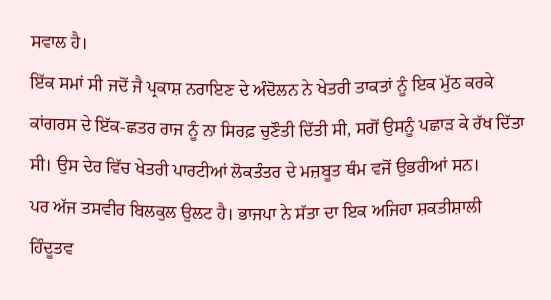ਸਵਾਲ ਹੈ।
ਇੱਕ ਸਮਾਂ ਸੀ ਜਦੋਂ ਜੈ ਪ੍ਰਕਾਸ਼ ਨਰਾਇਣ ਦੇ ਅੰਦੋਲਨ ਨੇ ਖੇਤਰੀ ਤਾਕਤਾਂ ਨੂੰ ਇਕ ਮੁੱਠ ਕਰਕੇ ਕਾਂਗਰਸ ਦੇ ਇੱਕ-ਛਤਰ ਰਾਜ ਨੂੰ ਨਾ ਸਿਰਫ਼ ਚੁਣੌਤੀ ਦਿੱਤੀ ਸੀ, ਸਗੋਂ ਉਸਨੂੰ ਪਛਾੜ ਕੇ ਰੱਖ ਦਿੱਤਾ ਸੀ। ਉਸ ਦੇਰ ਵਿੱਚ ਖੇਤਰੀ ਪਾਰਟੀਆਂ ਲੋਕਤੰਤਰ ਦੇ ਮਜ਼ਬੂਤ ਥੰਮ ਵਜੋਂ ਉਭਰੀਆਂ ਸਨ।
ਪਰ ਅੱਜ ਤਸਵੀਰ ਬਿਲਕੁਲ ਉਲਟ ਹੈ। ਭਾਜਪਾ ਨੇ ਸੱਤਾ ਦਾ ਇਕ ਅਜਿਹਾ ਸ਼ਕਤੀਸ਼ਾਲੀ ਹਿੰਦੂਤਵ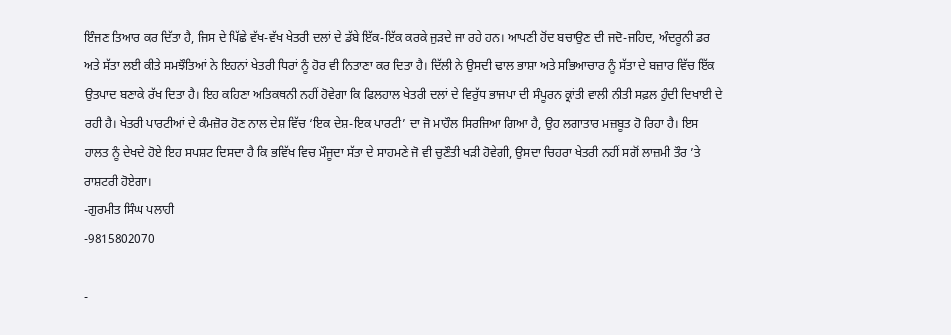ਇੰਜਣ ਤਿਆਰ ਕਰ ਦਿੱਤਾ ਹੈ, ਜਿਸ ਦੇ ਪਿੱਛੇ ਵੱਖ-ਵੱਖ ਖੇਤਰੀ ਦਲਾਂ ਦੇ ਡੱਬੇ ਇੱਕ-ਇੱਕ ਕਰਕੇ ਜੁੜਦੇ ਜਾ ਰਹੇ ਹਨ। ਆਪਣੀ ਹੋਂਦ ਬਚਾਉਣ ਦੀ ਜਦੋ-ਜਹਿਦ, ਅੰਦਰੂਨੀ ਡਰ ਅਤੇ ਸੱਤਾ ਲਈ ਕੀਤੇ ਸਮਝੌਤਿਆਂ ਨੇ ਇਹਨਾਂ ਖੇਤਰੀ ਧਿਰਾਂ ਨੂੰ ਹੋਰ ਵੀ ਨਿਤਾਣਾ ਕਰ ਦਿਤਾ ਹੈ। ਦਿੱਲੀ ਨੇ ਉਸਦੀ ਢਾਲ ਭਾਸ਼ਾ ਅਤੇ ਸਭਿਆਚਾਰ ਨੂੰ ਸੱਤਾ ਦੇ ਬਜ਼ਾਰ ਵਿੱਚ ਇੱਕ ਉਤਪਾਦ ਬਣਾਕੇ ਰੱਖ ਦਿਤਾ ਹੈ। ਇਹ ਕਹਿਣਾ ਅਤਿਕਥਨੀ ਨਹੀਂ ਹੋਵੇਗਾ ਕਿ ਫਿਲਹਾਲ ਖੇਤਰੀ ਦਲਾਂ ਦੇ ਵਿਰੁੱਧ ਭਾਜਪਾ ਦੀ ਸੰਪੂਰਨ ਕ੍ਰਾਂਤੀ ਵਾਲੀ ਨੀਤੀ ਸਫ਼ਲ ਹੁੰਦੀ ਦਿਖਾਈ ਦੇ ਰਹੀ ਹੈ। ਖੇਤਰੀ ਪਾਰਟੀਆਂ ਦੇ ਕੰਮਜ਼ੋਰ ਹੋਣ ਨਾਲ ਦੇਸ਼ ਵਿੱਚ ‘ਇਕ ਦੇਸ਼-ਇਕ ਪਾਰਟੀ’ ਦਾ ਜੋ ਮਾਹੌਲ ਸਿਰਜਿਆ ਗਿਆ ਹੈ, ਉਹ ਲਗਾਤਾਰ ਮਜ਼ਬੂਤ ਹੋ ਰਿਹਾ ਹੈ। ਇਸ ਹਾਲਤ ਨੂੰ ਦੇਖਦੇ ਹੋਏ ਇਹ ਸਪਸ਼ਟ ਦਿਸਦਾ ਹੈ ਕਿ ਭਵਿੱਖ ਵਿਚ ਮੌਜੂਦਾ ਸੱਤਾ ਦੇ ਸਾਹਮਣੇ ਜੋ ਵੀ ਚੁਣੌਤੀ ਖੜੀ ਹੋਵੇਗੀ, ਉਸਦਾ ਚਿਹਰਾ ਖੇਤਰੀ ਨਹੀਂ ਸਗੋਂ ਲਾਜ਼ਮੀ ਤੌਰ ’ਤੇ ਰਾਸ਼ਟਰੀ ਹੋਏਗਾ।
-ਗੁਰਮੀਤ ਸਿੰਘ ਪਲਾਹੀ
-9815802070

-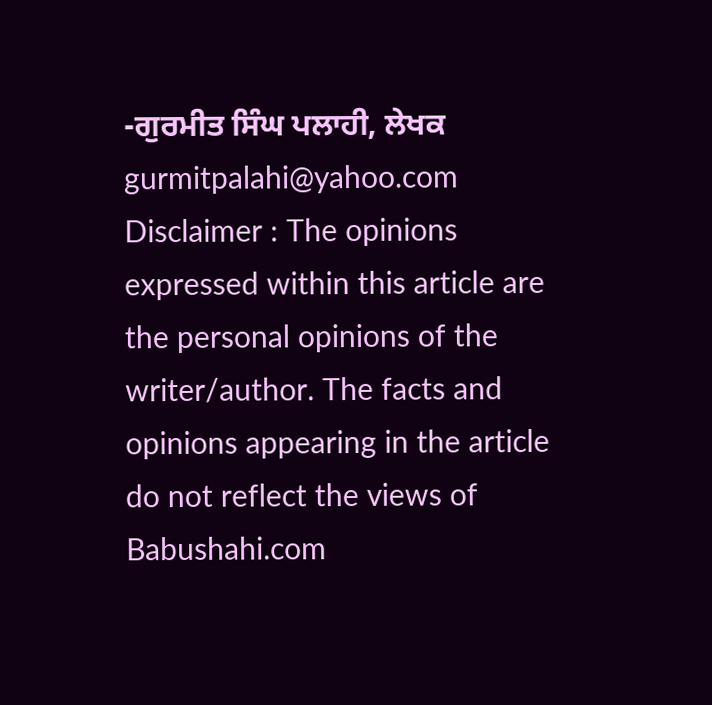-ਗੁਰਮੀਤ ਸਿੰਘ ਪਲਾਹੀ, ਲੇਖਕ
gurmitpalahi@yahoo.com
Disclaimer : The opinions expressed within this article are the personal opinions of the writer/author. The facts and opinions appearing in the article do not reflect the views of Babushahi.com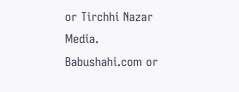or Tirchhi Nazar Media. Babushahi.com or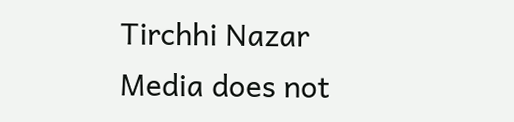Tirchhi Nazar Media does not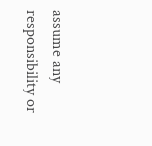assume any responsibility or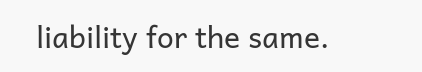liability for the same.